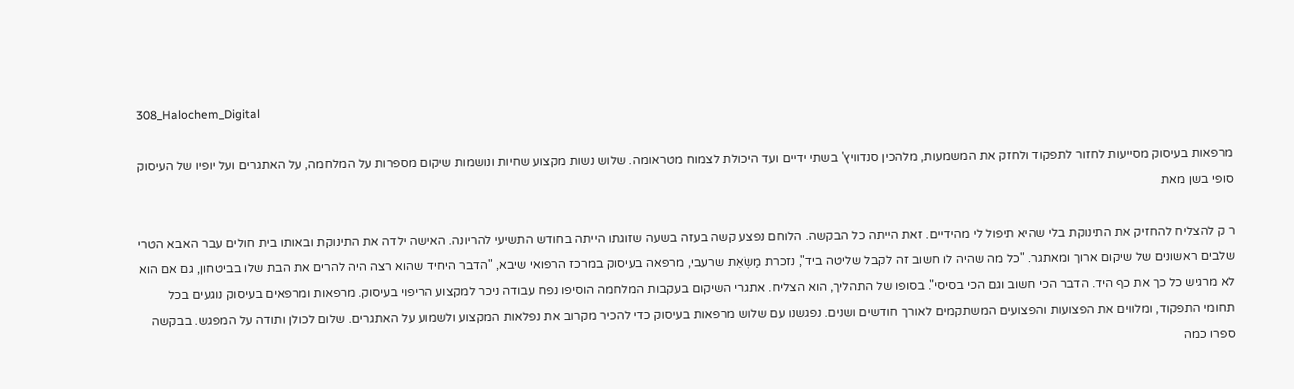308_Halochem_Digital

מרפאות בעיסוק מסייעות לחזור לתפקוד ולחזק את המשמעות, מלהכין סנדוויץ' בשתי ידיים ועד היכולת לצמוח מטראומה. שלוש נשות מקצוע שחיות ונושמות שיקום מספרות על המלחמה, על האתגרים ועל יופיו של העיסוק סופי בשן מאת

ר ק להצליח להחזיק את התינוקת בלי שהיא תיפול לי מהידיים. זאת הייתה כל הבקשה. הלוחם נפצע קשה בעזה בשעה שזוגתו הייתה בחודש התשיעי להריונה. האישה ילדה את התינוקת ובאותו בית חולים עבר האבא הטרי שלבים ראשונים של שיקום ארוך ומאתגר. "כל מה שהיה לו חשוב זה לקבל שליטה ביד", נזכרת מַשְׂאֵת שרעבי, מרפאה בעיסוק במרכז הרפואי שיבא, "הדבר היחיד שהוא רצה היה להרים את הבת שלו בביטחון, גם אם הוא לא מרגיש כל כך את כף היד. הדבר הכי חשוב וגם הכי בסיסי". בסופו של התהליך, הוא הצליח. אתגרי השיקום בעקבות המלחמה הוסיפו נפח עבודה ניכר למקצוע הריפוי בעיסוק. מרפאות ומרפאים בעיסוק נוגעים בכל תחומי התפקוד, ומלווים את הפצועות והפצועים המשתקמים לאורך חודשים ושנים. נפגשנו עם שלוש מרפאות בעיסוק כדי להכיר מקרוב את נפלאות המקצוע ולשמוע על האתגרים. שלום לכולן ותודה על המפגש. בבקשה ספרו כמה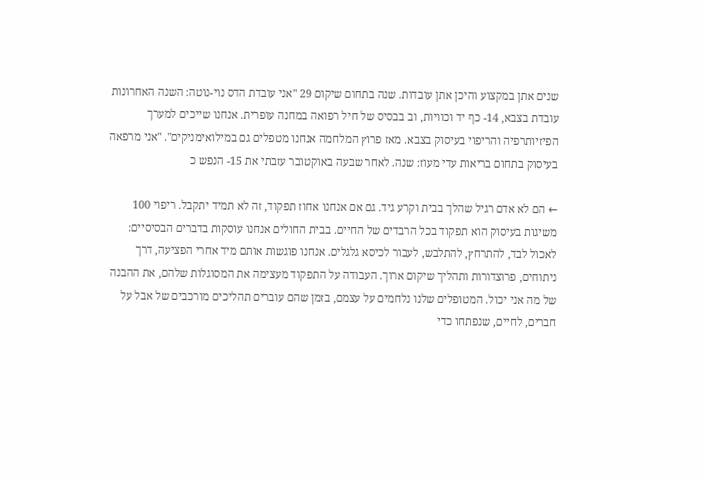שנים אתן במקצוע והיכן אתן עובדות. שנה בתחום שיקום 29 "אני עובדת הדס נוי-נוטה: השנה האחרונות עובדת בצבא, 14- כף יד וכוויות, וב בבסיס של חיל רפואה במחנה עופרית. אנחנו שייכים למערך הפיזיותרפיה והריפוי בעיסוק בצבא. מאז פרוץ המלחמה אנחנו מטפלים גם במילואימניקים". "אני מרפאה בעיסוק בתחום בריאות עדי מעוז: שנה. לאחר שבעה באוקטובר עזבתי את 15- הנפש כ

← הם לא אדם רגיל שהלך בבית וקרע גיד. גם אם אנחנו אחוז תפקוד, זה לא תמיד יתקבל. ריפוי 100 משיגות בעיסוק הוא תפקוד בכל הרבדים של החיים. בבית החולים אנחנו עוסקות בדברים הבסיסיים: לאכול לבד, להתרחץ, להתלבש, לעבור לכיסא גלגלים. אנחנו פוגשות אותם מיד אחרי הפציעה, דרך ניתוחים, פרוצדורות ותהליך שיקום ארוך. העבודה על התפקוד מעצימה את המסוגלות שלהם, את ההבנה של מה אני יכול. המטופלים שלנו נלחמים על עצמם, בזמן שהם עוברים תהליכים מורכבים של אבל על חברים, לחיים, שנפתחו כדי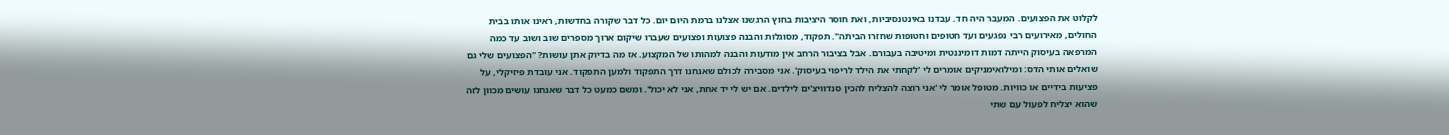לקלוט את הפצועים. המעבר היה חד. עבדנו באינטנסיביות, ואת חוסר היציבות בחוץ הרגשנו אצלנו ברמת היום יום. כל דבר שקורה בחדשות, ראינו אותו בבית החולים, מאירועים רבי נפגעים ועד חטופים וחטופות שחזרו הביתה". תפקוד, מסוגלות והבנה פצועות ופצועים שעברו שיקום ארוך מספרים שוב ושוב עד כמה המרפאה בעיסוק הייתה דמות דומיננטית ומיטיבה בעבורם. אבל בציבור הרחב אין מודעות והבנה למהותו של המקצוע. אז מה בדיוק אתן עושות? "הפצועים שלי גם שואלים אותי הדס: ומילואימניקים אומרים לי 'לקחתי את הילד לריפוי בעיסוק'. אני מסבירה לכולם שאנחנו דרך התפקוד ולמען התפקוד. אני עובדת פיזיקלי, על פציעות בידיים או כוויות. מטופל אומר לי 'אני רוצה להצליח להכין סנדוויצ'ים לילדים. אם יש לי יד אחת, אני לא יכול'. ומשם כמעט כל דבר שאנחנו עושים מכוון לזה שהוא יצליח לפעול עם שתי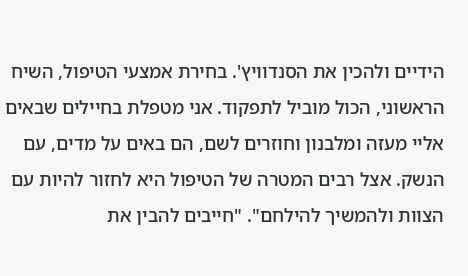הידיים ולהכין את הסנדוויץ'. בחירת אמצעי הטיפול, השיח הראשוני, הכול מוביל לתפקוד. אני מטפלת בחיילים שבאים אליי מעזה ומלבנון וחוזרים לשם, הם באים על מדים, עם הנשק. אצל רבים המטרה של הטיפול היא לחזור להיות עם הצוות ולהמשיך להילחם". "חייבים להבין את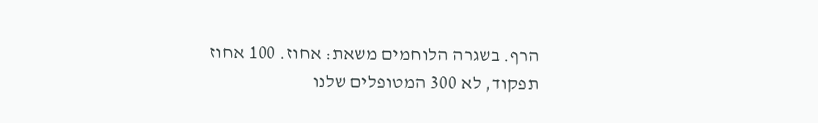הרף. בשגרה הלוחמים משאת: אחוז. 100 אחוז תפקוד, לא 300 המטופלים שלנו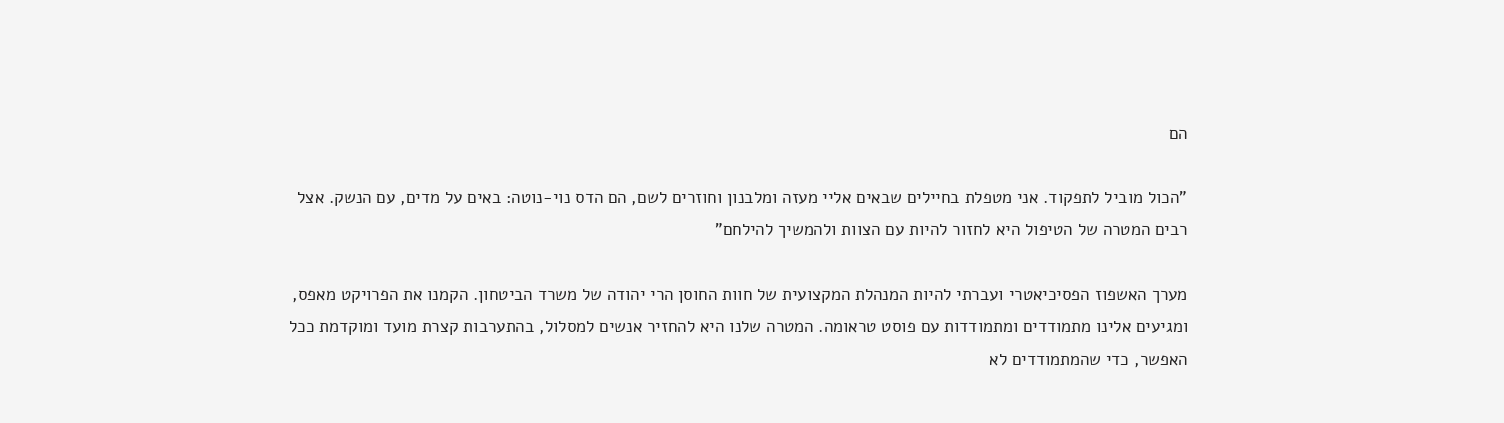הם

"הכול מוביל לתפקוד. אני מטפלת בחיילים שבאים אליי מעזה ומלבנון וחוזרים לשם, הם הדס נוי-נוטה: באים על מדים, עם הנשק. אצל רבים המטרה של הטיפול היא לחזור להיות עם הצוות ולהמשיך להילחם"

מערך האשפוז הפסיכיאטרי ועברתי להיות המנהלת המקצועית של חוות החוסן הרי יהודה של משרד הביטחון. הקמנו את הפרויקט מאפס, ומגיעים אלינו מתמודדים ומתמודדות עם פוסט טראומה. המטרה שלנו היא להחזיר אנשים למסלול, בהתערבות קצרת מועד ומוקדמת ככל האפשר, כדי שהמתמודדים לא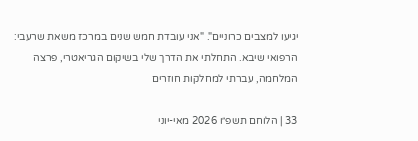יגיעו למצבים כרוניים". "אני עובדת חמש שנים במרכז משאת שרעבי: הרפואי שיבא. התחלתי את הדרך שלי בשיקום הגריאטרי, פרצה המלחמה, עברתי למחלקות חוזרים

33 | הלוחם תשפ״ו 2026 מאי-יוני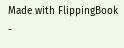Made with FlippingBook -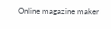Online magazine maker